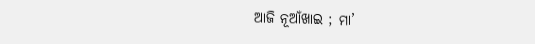ଆଜି ନୂଆଁଖାଇ ; ମା’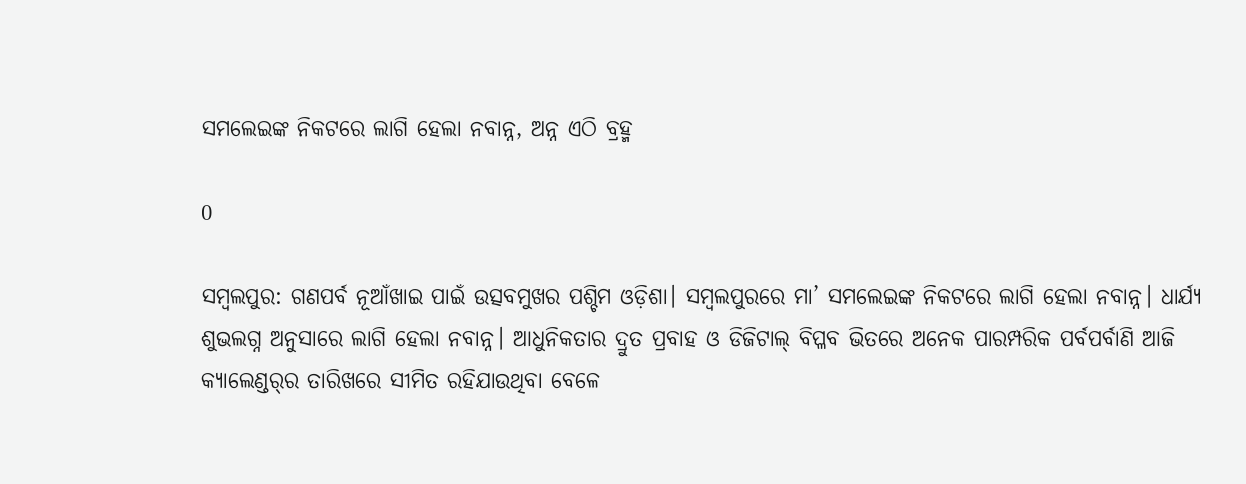ସମଲେଇଙ୍କ ନିକଟରେ ଲାଗି ହେଲା ନବାନ୍ନ, ଅନ୍ନ ଏଠି ବ୍ରହ୍ମ

0

ସମ୍ବଲପୁର: ଗଣପର୍ବ ନୂଆଁଖାଇ ପାଇଁ ଉତ୍ସବମୁଖର ପଶ୍ଚିମ ଓଡ଼ିଶା। ସମ୍ବଲପୁରରେ ମା’ ସମଲେଇଙ୍କ ନିକଟରେ ଲାଗି ହେଲା ନବାନ୍ନ। ଧାର୍ଯ୍ୟ ଶୁଭଲଗ୍ନ ଅନୁସାରେ ଲାଗି ହେଲା ନବାନ୍ନ। ଆଧୁନିକତାର ଦ୍ରୁତ ପ୍ରବାହ ଓ ଡିଜିଟାଲ୍ ବିପ୍ଳବ ଭିତରେ ଅନେକ ପାରମ୍ପରିକ ପର୍ବପର୍ବାଣି ଆଜି କ୍ୟାଲେଣ୍ଡର୍‌ର ତାରିଖରେ ସୀମିତ ରହିଯାଉଥିବା ବେଳେ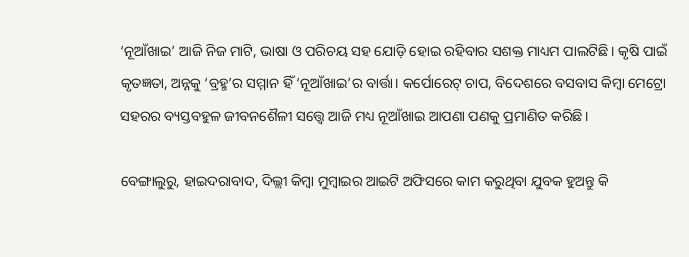‘ନୂଆଁଖାଇ’ ଆଜି ନିଜ ମାଟି, ଭାଷା ଓ ପରିଚୟ ସହ ଯୋଡ଼ି ହୋଇ ରହିବାର ସଶକ୍ତ ମାଧ୍ୟମ ପାଲଟିଛି। କୃଷି ପାଇଁ କୃତଜ୍ଞତା, ଅନ୍ନକୁ ‘ବ୍ରହ୍ମ’ର ସମ୍ମାନ ହିଁ ‘ନୂଆଁଖାଇ’ର ବାର୍ତ୍ତା। କର୍ପୋରେଟ୍ ଚାପ, ବିଦେଶରେ ବସବାସ କିମ୍ବା ମେଟ୍ରୋ ସହରର ବ୍ୟସ୍ତବହୁଳ ଜୀବନଶୈଳୀ ସତ୍ତ୍ୱେ ଆଜି ମଧ୍ୟ ନୂଆଁଖାଇ ଆପଣା ପଣକୁ ପ୍ରମାଣିତ କରିଛି।

ବେଙ୍ଗାଲୁରୁ, ହାଇଦରାବାଦ, ଦିଲ୍ଲୀ କିମ୍ବା ମୁମ୍ବାଇର ଆଇଟି ଅଫିସରେ କାମ କରୁଥିବା ଯୁବକ ହୁଅନ୍ତୁ କି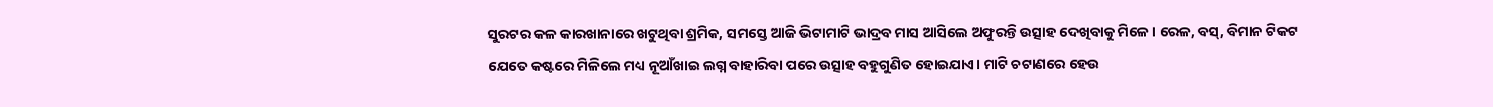ସୁରଟର କଳ କାରଖାନାରେ ଖଟୁଥିବା ଶ୍ରମିକ, ସମସ୍ତେ ଆଜି ଭିଟାମାଟି ଭାଦ୍ରବ ମାସ ଆସିଲେ ଅଫୁରନ୍ତି ଉତ୍ସାହ ଦେଖିବାକୁ ମିଳେ। ରେଳ, ବସ୍‌, ବିମାନ ଟିକଟ ଯେତେ କଷ୍ଟରେ ମିଳିଲେ ମଧ୍ୟ ନୂଆଁଖାଇ ଲଗ୍ନ ବାହାରିବା ପରେ ଉତ୍ସାହ ବହୁଗୁଣିତ ହୋଇଯାଏ। ମାଟି ଚଟାଣରେ ହେଉ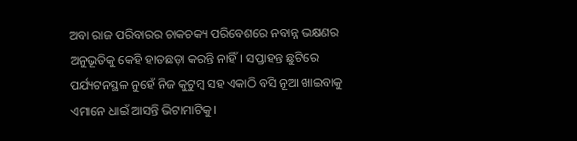ଅବା ରାଜ ପରିବାରର ଚାକଚକ୍ୟ ପରିବେଶରେ ନବାନ୍ନ ଭକ୍ଷଣର ଅନୁଭୂତିକୁ କେହି ହାତଛଡ଼ା କରନ୍ତି ନାହିଁ। ସପ୍ତାହନ୍ତ ଛୁଟିରେ ପର୍ଯ୍ୟଟନସ୍ଥଳ ନୁହେଁ ନିଜ କୁଟୁମ୍ବ ସହ ଏକାଠି ବସି ନୂଆ ଖାଇବାକୁ ଏମାନେ ଧାଇଁ ଆସନ୍ତି ଭିଟାମାଟିକୁ।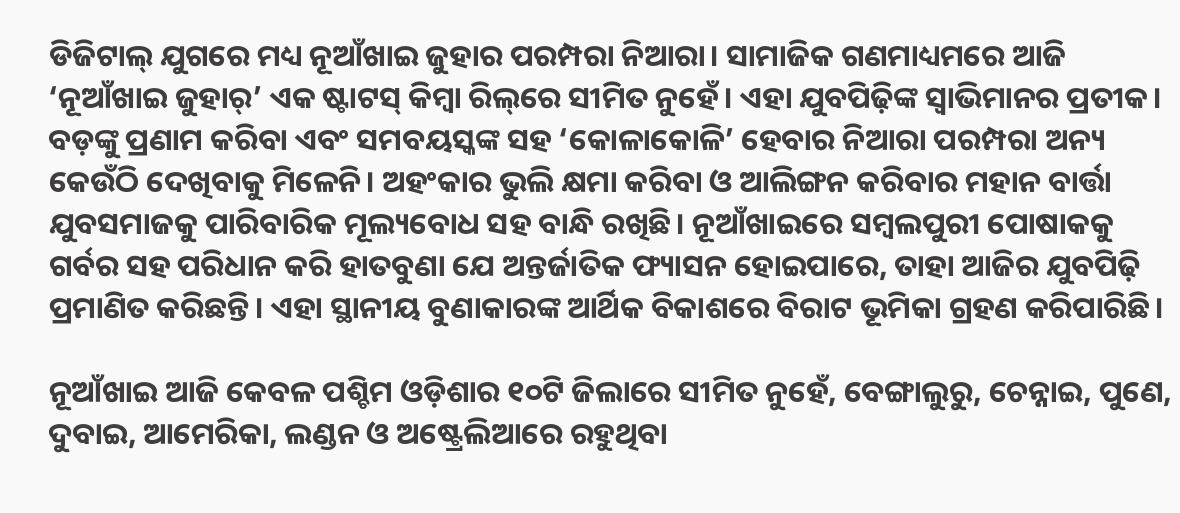ଡିଜିଟାଲ୍ ଯୁଗରେ ମଧ୍ୟ ନୂଆଁଖାଇ ଜୁହାର ପରମ୍ପରା ନିଆରା। ସାମାଜିକ ଗଣମାଧ୍ୟମରେ ଆଜି ‘ନୂଆଁଖାଇ ଜୁହାର୍’ ଏକ ଷ୍ଟାଟସ୍ କିମ୍ବା ରିଲ୍‌ରେ ସୀମିତ ନୁହେଁ। ଏହା ଯୁବପିଢ଼ିଙ୍କ ସ୍ୱାଭିମାନର ପ୍ରତୀକ। ବଡ଼ଙ୍କୁ ପ୍ରଣାମ କରିବା ଏବଂ ସମବୟସ୍କଙ୍କ ସହ ‘କୋଳାକୋଳି’ ହେବାର ନିଆରା ପରମ୍ପରା ଅନ୍ୟ କେଉଁଠି ଦେଖିବାକୁ ମିଳେନି। ଅହଂକାର ଭୁଲି କ୍ଷମା କରିବା ଓ ଆଲିଙ୍ଗନ କରିବାର ମହାନ ବାର୍ତ୍ତା ଯୁବସମାଜକୁ ପାରିବାରିକ ମୂଲ୍ୟବୋଧ ସହ ବାନ୍ଧି ରଖିଛି। ନୂଆଁଖାଇରେ ସମ୍ବଲପୁରୀ ପୋଷାକକୁ ଗର୍ବର ସହ ପରିଧାନ କରି ହାତବୁଣା ଯେ ଅନ୍ତର୍ଜାତିକ ଫ୍ୟାସନ ହୋଇପାରେ, ତାହା ଆଜିର ଯୁବପିଢ଼ି ପ୍ରମାଣିତ କରିଛନ୍ତି। ଏହା ସ୍ଥାନୀୟ ବୁଣାକାରଙ୍କ ଆର୍ଥିକ ବିକାଶରେ ବିରାଟ ଭୂମିକା ଗ୍ରହଣ କରିପାରିଛି।

ନୂଆଁଖାଇ ଆଜି କେବଳ ପଶ୍ଚିମ ଓଡ଼ିଶାର ୧୦ଟି ଜିଲାରେ ସୀମିତ ନୁହେଁ, ବେଙ୍ଗାଲୁରୁ, ଚେନ୍ନାଇ, ପୁଣେ, ଦୁବାଇ, ଆମେରିକା, ଲଣ୍ଡନ ଓ ଅଷ୍ଟ୍ରେଲିଆରେ ରହୁଥିବା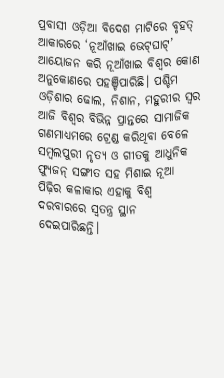ପ୍ରବାସୀ ଓଡ଼ିଆ ବିଦେଶ ମାଟିରେ ବୃହତ୍ ଆକାରରେ ‘ନୂଆଁଖାଇ ଭେଟ୍‌ଘାଟ୍’ ଆୟୋଜନ କରି ନୂଆଁଖାଇ ବିଶ୍ବର କୋଣ ଅନୁକୋଣରେ ପହଞ୍ଚିପାରିଛି। ପଶ୍ଚିମ ଓଡ଼ିଶାର ଢୋଲ, ନିଶାନ, ମହୁରୀର ସ୍ବର ଆଜି ବିଶ୍ବର ବିଭିନ୍ନ ପ୍ରାନ୍ତରେ ସାମାଜିକ ଗଣମାଧ୍ୟମରେ ଟ୍ରେଣ୍ଡ କରିଥିବା ବେଳେ ସମ୍ବଲପୁରୀ ନୃତ୍ୟ ଓ ଗୀତକୁ ଆଧୁନିକ ଫ୍ୟୁଜନ୍ ସଙ୍ଗୀତ ସହ ମିଶାଇ ନୂଆ ପିଢ଼ିର କଳାକାର ଏହାକୁ ବିଶ୍ୱ ଦରବାରରେ ସ୍ବତନ୍ତ୍ର ସ୍ଥାନ ଦେଇପାରିଛନ୍ତି।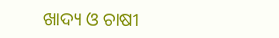ଖାଦ୍ୟ ଓ ଚାଷୀ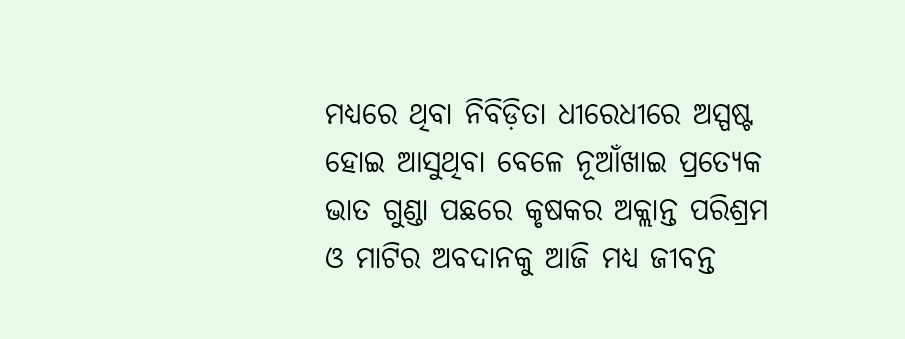ମଧ୍ୟରେ ଥିବା ନିବିଡ଼ିତା ଧୀରେଧୀରେ ଅସ୍ପଷ୍ଟ ହୋଇ ଆସୁଥିବା ବେଳେ ନୂଆଁଖାଇ ପ୍ରତ୍ୟେକ ଭାତ ଗୁଣ୍ଡା ପଛରେ କୃଷକର ଅକ୍ଲାନ୍ତ ପରିଶ୍ରମ ଓ ମାଟିର ଅବଦାନକୁ ଆଜି ମଧ୍ୟ ଜୀବନ୍ତ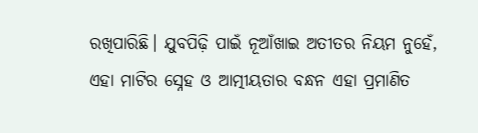ରଖିପାରିଛି। ଯୁବପିଢ଼ି ପାଇଁ ନୂଆଁଖାଇ ଅତୀତର ନିୟମ ନୁହେଁ, ଏହା ମାଟିର ସ୍ନେହ ଓ ଆତ୍ମୀୟତାର ବନ୍ଧନ ଏହା ପ୍ରମାଣିତ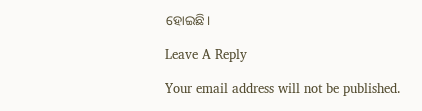ହୋଇଛି।

Leave A Reply

Your email address will not be published.